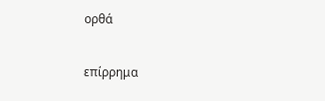ορθά

επίρρημα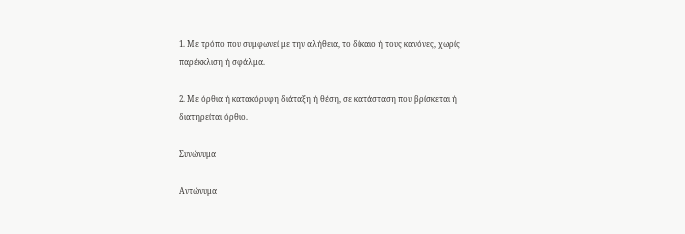1. Με τρόπο που συμφωνεί με την αλήθεια, το δίκαιο ή τους κανόνες, χωρίς παρέκκλιση ή σφάλμα.

2. Με όρθια ή κατακόρυφη διάταξη ή θέση, σε κατάσταση που βρίσκεται ή διατηρείται όρθιο.

Συνώνυμα

Αντώνυμα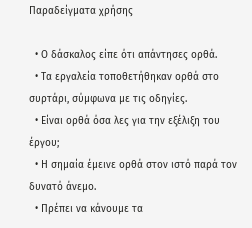Παραδείγματα χρήσης

  • Ο δάσκαλος είπε ότι απάντησες ορθά.
  • Τα εργαλεία τοποθετήθηκαν ορθά στο συρτάρι, σύμφωνα με τις οδηγίες.
  • Είναι ορθά όσα λες για την εξέλιξη του έργου;
  • Η σημαία έμεινε ορθά στον ιστό παρά τον δυνατό άνεμο.
  • Πρέπει να κάνουμε τα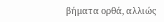βήματα ορθά, αλλιώς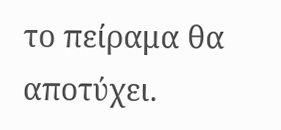το πείραμα θα αποτύχει.